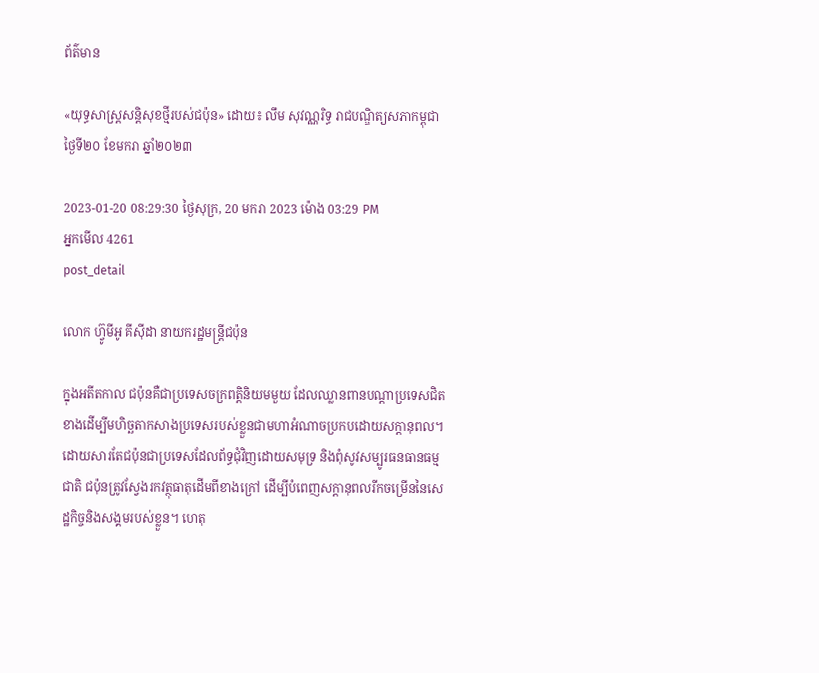ព័ត៌មាន

«យុទ្ធសាស្ត្រសន្តិសុខថ្មីរបស់ជប៉ុន» ដោយ៖ លឹម សុវណ្ណរិទ្ធ រាជបណ្ឌិត្យសភាកម្ពុជា ថ្ងៃទី២០ ខែមករា ឆ្នាំ២០២៣

2023-01-20 08:29:30 ថ្ងៃសុក្រ, 20 មករា 2023 ម៉ោង 03:29 PM
អ្នកមើល 4261
post_detail

លោក ហ៊្វូមីអូ គីស៊ីដា នាយករដ្ឋមន្ត្រីជប៉ុន

ក្នុងអតីតកាល ជប៉ុនគឺជាប្រទេសចក្រពត្តិនិយមមួយ ដែលឈ្លានពានបណ្ដាប្រទេសជិតខាងដើម្បីមហិច្ឆតាកសាងប្រទេសរបស់ខ្លួនជាមហាអំណាចប្រកបដោយសក្ដានុពល។ ដោយសារតែជប៉ុនជាប្រទេសដែលព័ទ្ធជុំវិញដោយសមុទ្រ និងពុំសូវសម្បូរធនធានធម្មជាតិ ជប៉ុនត្រូវស្វែងរកវត្ថុធាតុដើមពីខាងក្រៅ ដើម្បីបំពេញសក្ដានុពលរីកចម្រើននៃសេដ្ឋកិច្ចនិងសង្គមរបស់ខ្លួន។ ហេតុ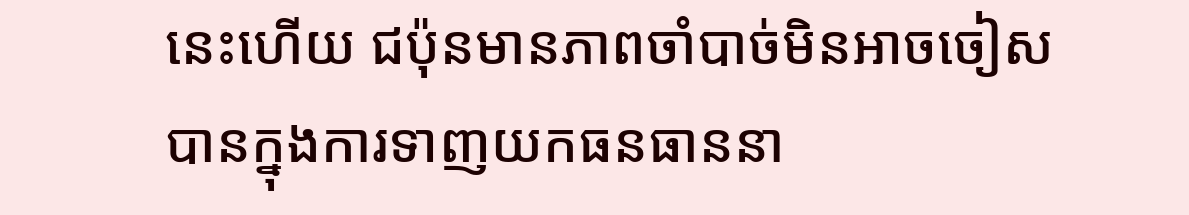នេះហើយ ជប៉ុនមានភាពចាំបាច់មិនអាចចៀសបានក្នុងការទាញយកធនធាននា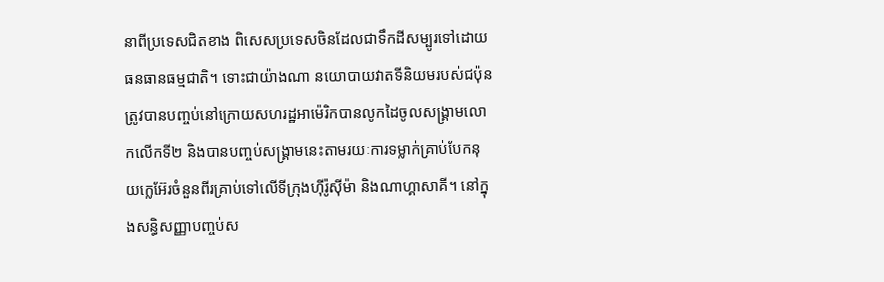នាពីប្រទេសជិតខាង ពិសេសប្រទេសចិនដែលជាទឹកដីសម្បូរទៅដោយធនធានធម្មជាតិ។ ទោះជាយ៉ាងណា នយោបាយវាតទីនិយមរបស់ជប៉ុន ត្រូវបានបញ្ចប់នៅក្រោយសហរដ្ឋអាម៉េរិកបានលូកដៃចូលសង្គ្រាមលោកលើកទី២ និងបានបញ្ចប់សង្គ្រាមនេះតាមរយៈការទម្លាក់គ្រាប់បែកនុយក្លេអ៊ែរចំនួនពីរគ្រាប់ទៅលើទីក្រុងហ៊ីរ៉ូស៊ីម៉ា និងណាហ្គាសាគី។ នៅក្នុងសន្ធិសញ្ញាបញ្ចប់ស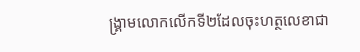ង្គ្រាមលោកលើកទី២ដែលចុះហត្ថលេខាជា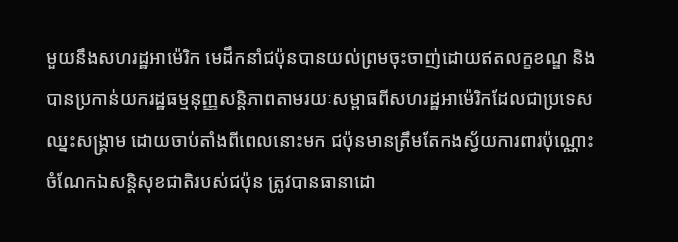មួយនឹងសហរដ្ឋអាម៉េរិក មេដឹកនាំជប៉ុនបានយល់ព្រមចុះចាញ់ដោយឥតលក្ខខណ្ឌ និងបានប្រកាន់យករដ្ឋធម្មនុញ្ញសន្តិភាពតាមរយៈសម្ពាធពីសហរដ្ឋអាម៉េរិកដែលជាប្រទេសឈ្នះសង្គ្រាម ដោយចាប់តាំងពីពេលនោះមក ជប៉ុនមានត្រឹមតែកងស្វ័យការពារប៉ុណ្ណោះ ចំណែកឯសន្តិសុខជាតិរបស់ជប៉ុន ត្រូវបានធានាដោ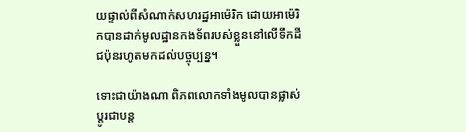យផ្ទាល់ពីសំណាក់សហរដ្ឋអាម៉េរិក ដោយអាម៉េរិកបានដាក់មូលដ្ឋានកងទ័ពរបស់ខ្លួននៅលើទឹកដីជប៉ុនរហូតមកដល់បច្ចុប្បន្ន។

ទោះជាយ៉ាងណា ពិភពលោកទាំងមូលបានផ្លាស់ប្ដូរជាបន្ត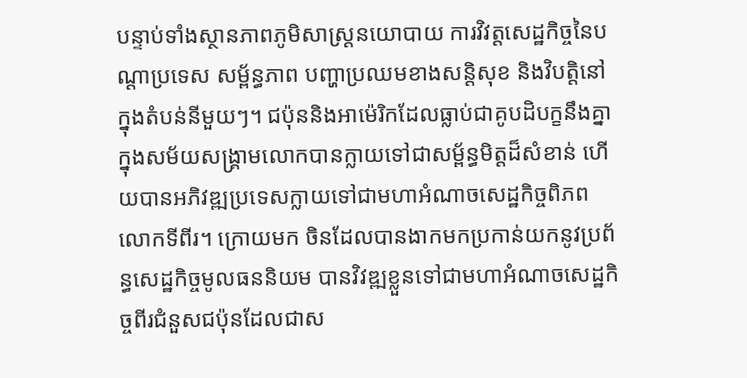បន្ទាប់ទាំងស្ថានភាពភូមិសាស្ត្រនយោបាយ ការវិវត្តសេដ្ឋកិច្ចនៃបណ្ដាប្រទេស សម្ព័ន្ធភាព បញ្ហាប្រឈមខាងសន្តិសុខ និងវិបត្តិនៅក្នុងតំបន់នីមួយៗ។ ជប៉ុននិងអាម៉េរិកដែលធ្លាប់ជាគូបដិបក្ខនឹងគ្នាក្នុងសម័យសង្គ្រាមលោកបានក្លាយទៅជាសម្ព័ន្ធមិត្តដ៏សំខាន់ ហើយបានអភិវឌ្ឍប្រទេសក្លាយទៅជាមហាអំណាចសេដ្ឋកិច្ចពិភពលោកទីពីរ។ ក្រោយមក ចិនដែលបានងាកមកប្រកាន់យកនូវប្រព័ន្ធសេដ្ឋកិច្ចមូលធននិយម បានវិវឌ្ឍខ្លួនទៅជាមហាអំណាចសេដ្ឋកិច្ចពីរជំនួសជប៉ុនដែលជាស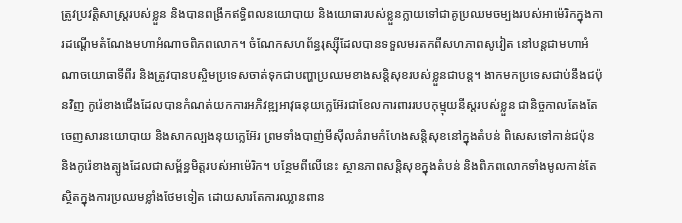ត្រូវប្រវត្តិសាស្ត្ររបស់ខ្លួន និងបានពង្រីកឥទ្ធិពលនយោបាយ និងយោធារបស់ខ្លួនក្លាយទៅជាគូប្រឈមចម្បងរបស់អាម៉េរិកក្នុងការដណ្ដើមតំណែងមហាអំណាចពិភពលោក។ ចំណែកសហព័ន្ធរុស្ស៊ីដែលបានទទួលមរតកពីសហភាពសូវៀត នៅបន្តជាមហាអំណាចយោធាទីពីរ និងត្រូវបានបស្ចិមប្រទេសចាត់ទុកជាបញ្ហាប្រឈមខាងសន្តិសុខរបស់ខ្លួនជាបន្ត។ ងាកមកប្រទេសជាប់នឹងជប៉ុនវិញ កូរ៉េខាងជើងដែលបានកំណត់យកការអភិវឌ្ឍអាវុធនុយក្លេអ៊ែរជាខែលការពាររបបកុម្មុយនីស្តរបស់ខ្លួន ជានិច្ចកាលតែងតែចេញសារនយោបាយ និងសាកល្បងនុយក្លេអ៊ែរ ព្រមទាំងបាញ់មីស៊ីលគំរាមកំហែងសន្តិសុខនៅក្នុងតំបន់ ពិសេសទៅកាន់ជប៉ុន និងកូរ៉េខាងត្បូងដែលជាសម្ព័ន្ធមិត្តរបស់អាម៉េរិក។ បន្ថែមពីលើនេះ ស្ថានភាពសន្តិសុខក្នុងតំបន់ និងពិភពលោកទាំងមូលកាន់តែស្ថិតក្នុងការប្រឈមខ្លាំងថែមទៀត ដោយសារតែការឈ្លានពាន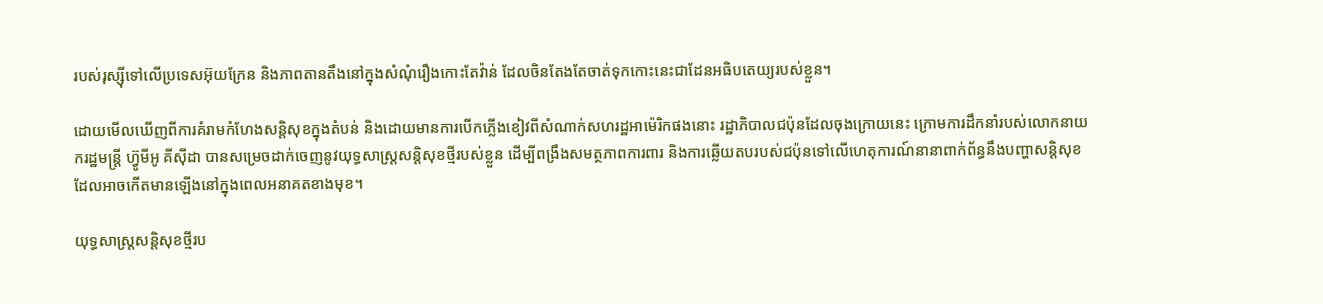របស់រុស្ស៊ីទៅលើប្រទេសអ៊ុយក្រែន និងភាពតានតឹងនៅក្នុងសំណុំរឿងកោះតែវ៉ាន់ ដែលចិនតែងតែចាត់ទុកកោះនេះជាដែនអធិបតេយ្យរបស់ខ្លួន។

ដោយមើលឃើញពីការគំរាមកំហែងសន្តិសុខក្នុងតំបន់ និងដោយមានការបើកភ្លើងខៀវពីសំណាក់សហរដ្ឋអាម៉េរិកផងនោះ រដ្ឋាភិបាលជប៉ុនដែលចុងក្រោយនេះ ក្រោមការដឹកនាំរបស់លោកនាយករដ្ឋមន្ត្រី ហ្វ៊ូមីអូ គីស៊ីដា បានសម្រេចដាក់ចេញនូវយុទ្ធសាស្ត្រសន្តិសុខថ្មីរបស់ខ្លួន ដើម្បីពង្រឹងសមត្ថភាពការពារ និងការឆ្លើយតបរបស់ជប៉ុនទៅលើហេតុការណ៍នានាពាក់ព័ន្ធនឹងបញ្ហាសន្តិសុខ ដែលអាចកើតមានឡើងនៅក្នុងពេលអនាគតខាងមុខ។

យុទ្ធសាស្ត្រសន្តិសុខថ្មីរប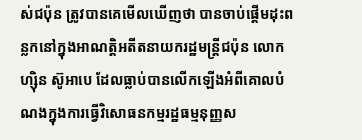ស់ជប៉ុន ត្រូវបានគេមើលឃើញថា បានចាប់ផ្ដើមដុះពន្លកនៅក្នុងអាណត្តិអតីតនាយករដ្ឋមន្ត្រីជប៉ុន លោក ហ្ស៊ិន ស៊ូអាបេ ដែលធ្លាប់បានលើកឡើងអំពីគោលបំណងក្នុងការធ្វើវិសោធនកម្មរដ្ឋធម្មនុញ្ញស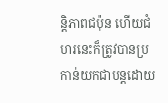ន្តិភាពជប៉ុន ហើយជំហរនេះក៏ត្រូវបានប្រកាន់យកជាបន្តដោយ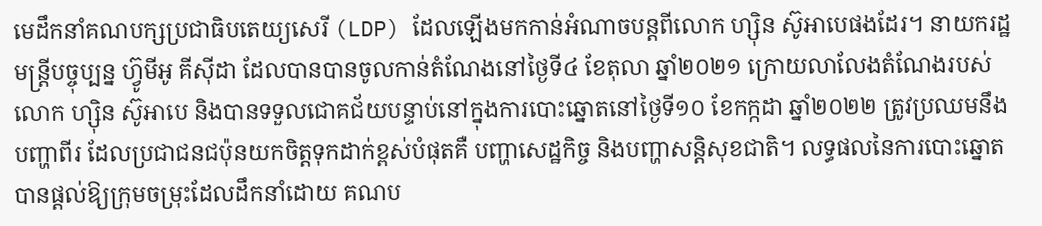មេដឹកនាំគណបក្សប្រជាធិបតេយ្យសេរី (LDP) ដែលឡើងមកកាន់អំណាចបន្តពីលោក ហ្ស៊ិន ស៊ូអាបេផងដែរ។ នាយករដ្ឋមន្ត្រីបច្ចុប្បន្ន ហ៊្វូមីអូ គីស៊ីដា ដែលបានបានចូលកាន់តំណែងនៅថ្ងៃទី៤ ខែតុលា ឆ្នាំ២០២១ ក្រោយលាលែងតំណែងរបស់លោក ហ្ស៊ិន ស៊ូអាបេ និងបានទទួលជោគជ័យបន្ទាប់នៅក្នុងការបោះឆ្នោតនៅថ្ងៃទី១០ ខែកក្កដា ឆ្នាំ២០២២ ត្រូវប្រឈមនឹងបញ្ហាពីរ ដែលប្រជាជនជប៉ុនយកចិត្តទុកដាក់ខ្ពស់បំផុតគឺ បញ្ហាសេដ្ឋកិច្ច និងបញ្ហាសន្តិសុខជាតិ។ លទ្ធផលនៃការបោះឆ្នោតបានផ្តល់ឱ្យក្រុមចម្រុះដែលដឹកនាំដោយ គណប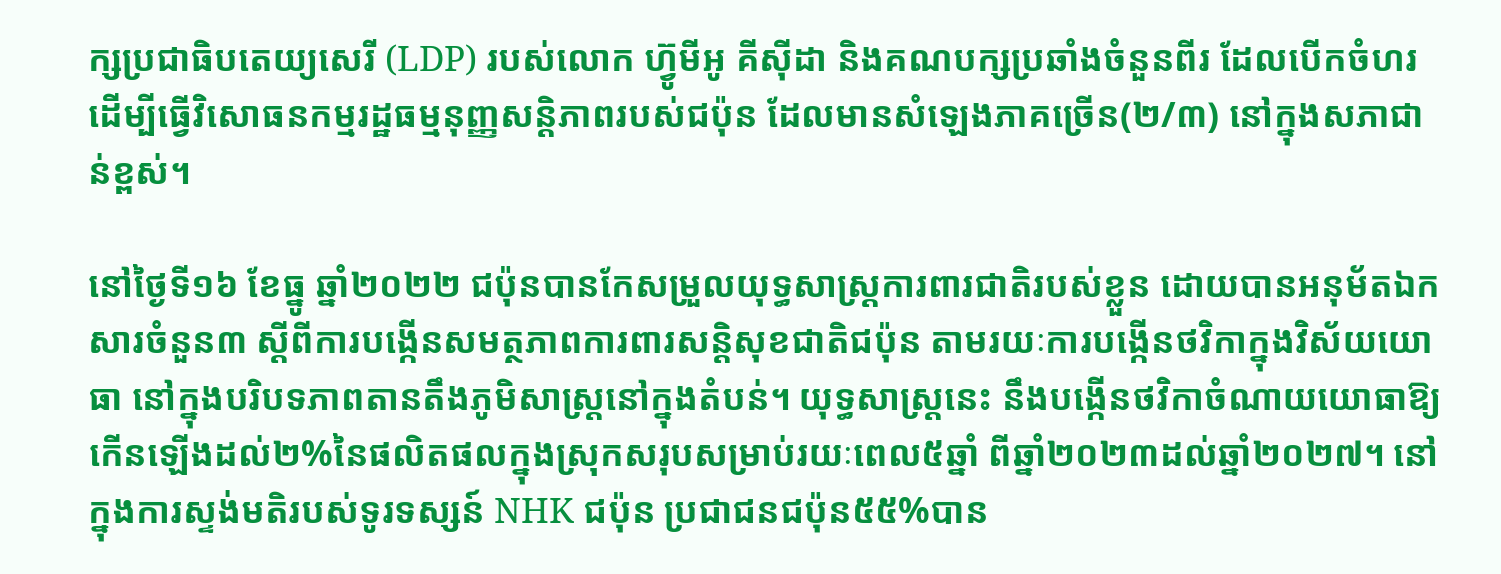ក្សប្រជាធិបតេយ្យសេរី (LDP) របស់លោក ហ្វ៊ូមីអូ គីស៊ីដា និងគណបក្សប្រឆាំងចំនួនពីរ ដែលបើកចំហរដើម្បីធ្វើវិសោធនកម្មរដ្ឋធម្មនុញ្ញសន្តិភាពរបស់ជប៉ុន ដែលមានសំឡេងភាគច្រើន(២/៣) នៅក្នុងសភាជាន់ខ្ពស់។

នៅថ្ងៃទី១៦ ខែធ្នូ ឆ្នាំ២០២២ ជប៉ុនបានកែសម្រួលយុទ្ធសាស្រ្តការពារជាតិរបស់ខ្លួន ដោយបានអនុម័តឯកសារចំនួន៣ ស្តីពីការបង្កើនសមត្ថភាពការពារសន្តិសុខជាតិជប៉ុន តាមរយៈការបង្កើនថវិកាក្នុងវិស័យយោធា នៅក្នុងបរិបទភាពតានតឹងភូមិសាស្រ្តនៅក្នុងតំបន់។ យុទ្ធសាស្ត្រនេះ នឹងបង្កើនថវិកាចំណាយយោធាឱ្យកើនឡើងដល់២%នៃផលិតផលក្នុងស្រុកសរុបសម្រាប់រយៈពេល៥ឆ្នាំ ពីឆ្នាំ២០២៣ដល់ឆ្នាំ២០២៧។ នៅក្នុងការស្ទង់មតិរបស់ទូរទស្សន៍ NHK ជប៉ុន ប្រជាជនជប៉ុន៥៥%បាន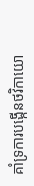គាំទ្រការបង្កើនថវិកាយោ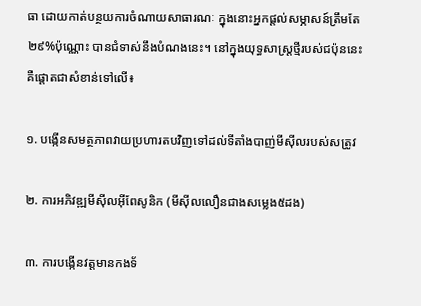ធា ដោយកាត់បន្ថយការចំណាយសាធារណៈ ក្នុងនោះអ្នកផ្ដល់សម្ភាសន៍ត្រឹមតែ២៩%ប៉ុណ្ណោះ បានជំទាស់នឹងបំណងនេះ។ នៅក្នុងយុទ្ធសាស្ត្រថ្មីរបស់ជប៉ុននេះ គឺផ្ដោតជាសំខាន់ទៅលើ៖

១. បង្កើនសមត្ថភាពវាយប្រហារតបវិញទៅដល់ទីតាំងបាញ់មីស៊ីលរបស់សត្រូវ

២. ការអភិវឌ្ឍមីស៊ីលអ៊ីពែសូនិក (មីស៊ីលលឿនជាងសម្លេង៥ដង)

៣. ការបង្កើនវត្តមានកងទ័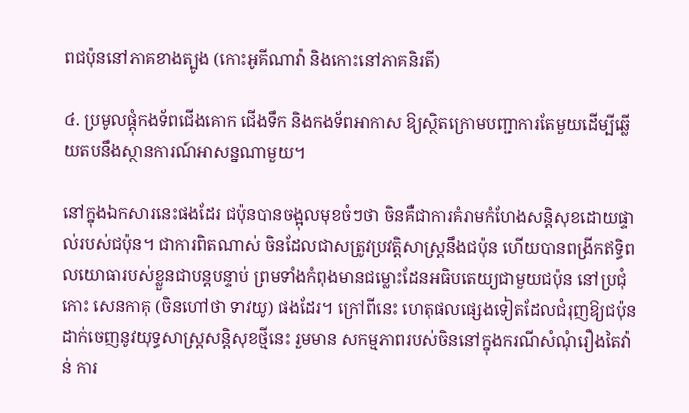ពជប៉ុននៅភាគខាងត្បូង (កោះអូគីណាវ៉ា និងកោះនៅភាគនិរតី)

៤. ប្រមូលផ្ដុំកងទ័ពជើងគោក ជើងទឹក និងកងទ័ពអាកាស ឱ្យស្ថិតក្រោមបញ្ជាការតែមួយដើម្បីឆ្លើយតបនឹងស្ថានការណ៍អាសន្នណាមួយ។

នៅក្នុងឯកសារនេះផងដែរ ជប៉ុនបានចង្អុលមុខចំៗថា ចិនគឺជាការគំរាមកំហែងសន្តិសុខដោយផ្ទាល់របស់ជប៉ុន។ ជាការពិតណាស់ ចិនដែលជាសត្រូវប្រវត្តិសាស្ត្រនឹងជប៉ុន ហើយបានពង្រីកឥទ្ធិពលយោធារបស់ខ្លួនជាបន្តបន្ទាប់ ព្រមទាំងកំពុងមានជម្លោះដែនអធិបតេយ្យជាមួយជប៉ុន នៅប្រជុំកោះ សេនកាគុ (ចិនហៅថា ទាវយូ) ផងដែរ។ ក្រៅពីនេះ ហេតុផលផ្សេងទៀតដែលជំរុញឱ្យជប៉ុនដាក់ចេញនូវយុទ្ធសាស្ត្រសន្តិសុខថ្មីនេះ រួមមាន សកម្មភាពរបស់ចិននៅក្នុងករណីសំណុំរឿងតៃវ៉ាន់ ការ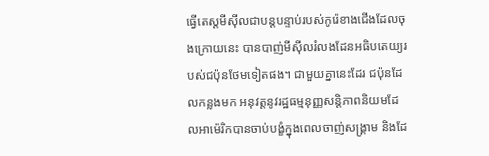ធ្វើតេស្តមីស៊ីលជាបន្តបន្ទាប់របស់កូរ៉េខាងជើងដែលចុងក្រោយនេះ បានបាញ់មីស៊ីលរំលងដែនអធិបតេយ្យរបស់ជប៉ុនថែមទៀតផង។ ជាមួយគ្នានេះដែរ ជប៉ុនដែលកន្លងមក អនុវត្តនូវរដ្ឋធម្មនុញ្ញសន្តិភាពនិយមដែលអាម៉េរិកបានចាប់បង្ខំក្នុងពេលចាញ់សង្គ្រាម និងដែ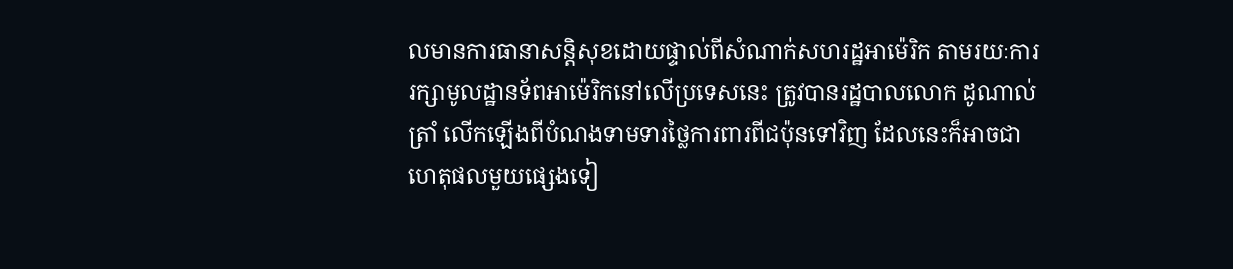លមានការធានាសន្តិសុខដោយផ្ទាល់ពីសំណាក់សហរដ្ឋអាម៉េរិក តាមរយៈការរក្សាមូលដ្ឋានទ័ពអាម៉េរិកនៅលើប្រទេសនេះ ត្រូវបានរដ្ឋបាលលោក ដូណាល់ត្រាំ លើកឡើងពីបំណងទាមទារថ្លៃការពារពីជប៉ុនទៅវិញ ដែលនេះក៏អាចជាហេតុផលមួយផ្សេងទៀ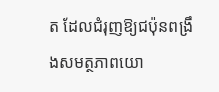ត ដែលជំរុញឱ្យជប៉ុនពង្រឹងសមត្ថភាពយោ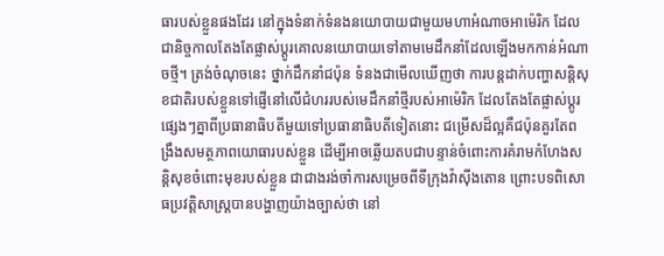ធារបស់ខ្លួនផងដែរ នៅក្នុងទំនាក់ទំនងនយោបាយជាមួយមហាអំណាចអាម៉េរិក ដែលជានិច្ចកាលតែងតែផ្លាស់ប្ដូរគោលនយោបាយទៅតាមមេដឹកនាំដែលឡើងមកកាន់អំណាចថ្មី។ ត្រង់ចំណុចនេះ ថ្នាក់ដឹកនាំជប៉ុន ទំនងជាមើលឃើញថា ការបន្តដាក់បញ្ហាសន្តិសុខជាតិរបស់ខ្លួនទៅផ្ញើនៅលើជំហររបស់មេដឹកនាំថ្មីរបស់អាម៉េរិក ដែលតែងតែផ្លាស់ប្ដូរផ្សេងៗគ្នាពីប្រធានាធិបតីមួយទៅប្រធានាធិបតីទៀតនោះ ជម្រើសដ៏ល្អគឺជប៉ុនគួរតែពង្រឹងសមត្ថភាពយោធារបស់ខ្លួន ដើម្បីអាចឆ្លើយតបជាបន្ទាន់ចំពោះការគំរាមកំហែងសន្តិសុខចំពោះមុខរបស់ខ្លួន ជាជាងរង់ចាំការសម្រេចពីទីក្រុងវ៉ាស៊ីងតោន ព្រោះបទពិសោធប្រវត្តិសាស្ត្របានបង្ហាញយ៉ាងច្បាស់ថា នៅ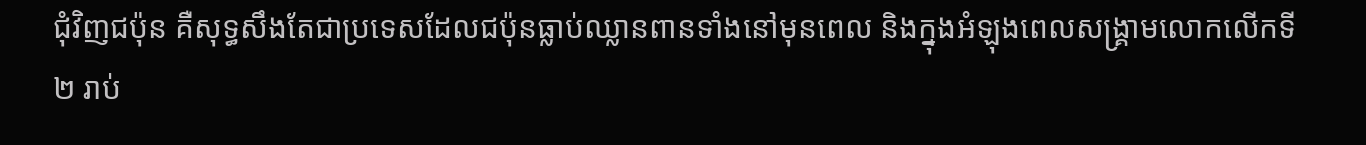ជុំវិញជប៉ុន គឺសុទ្ធសឹងតែជាប្រទេសដែលជប៉ុនធ្លាប់ឈ្លានពានទាំងនៅមុនពេល និងក្នុងអំឡុងពេលសង្គ្រាមលោកលើកទី២ រាប់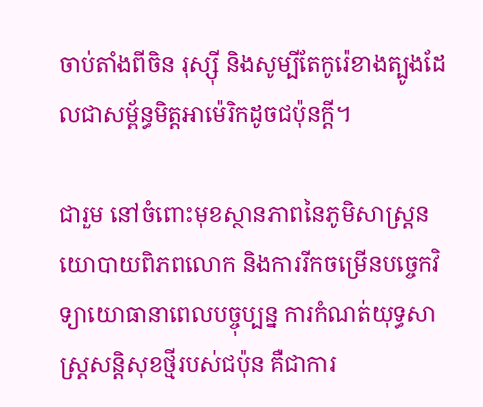ចាប់តាំងពីចិន រុស្ស៊ី និងសូម្បីតែកូរ៉េខាងត្បូងដែលជាសម្ព័ន្ធមិត្តអាម៉េរិកដូចជប៉ុនក្ដី។

ជារួម នៅចំពោះមុខស្ថានភាពនៃភូមិសាស្ត្រនយោបាយពិភពលោក និងការរីកចម្រើនបច្ចេកវិទ្យាយោធានាពេលបច្ចុប្បន្ន ការកំណត់យុទ្ធសាស្ត្រសន្តិសុខថ្មីរបស់ជប៉ុន គឺជាការ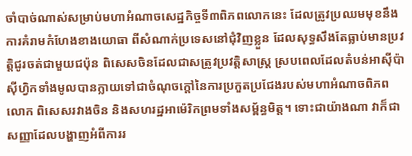ចាំបាច់ណាស់សម្រាប់មហាអំណាចសេដ្ឋកិច្ចទី៣ពិភពលោកនេះ ដែលត្រូវប្រឈមមុខនឹងការគំរាមកំហែងខាងយោធា ពីសំណាក់ប្រទេសនៅជុំវិញខ្លួន ដែលសុទ្ធសឹងតែធ្លាប់មានប្រវត្តិជូរចត់ជាមួយជប៉ុន ពិសេសចិនដែលជាសត្រូវប្រវត្តិសាស្ត្រ ស្របពេលដែលតំបន់អាស៊ីប៉ាស៊ីហ្វិកទាំងមូលបានក្លាយទៅជាចំណុចក្ដៅនៃការប្រកួតប្រជែងរបស់មហាអំណាចពិភពលោក ពិសេសរវាងចិន និងសហរដ្ឋអាម៉េរិកព្រមទាំងសម្ព័ន្ធមិត្ត។ ទោះជាយ៉ាងណា វាក៏ជាសញ្ញាដែលបង្ហាញអំពីការរ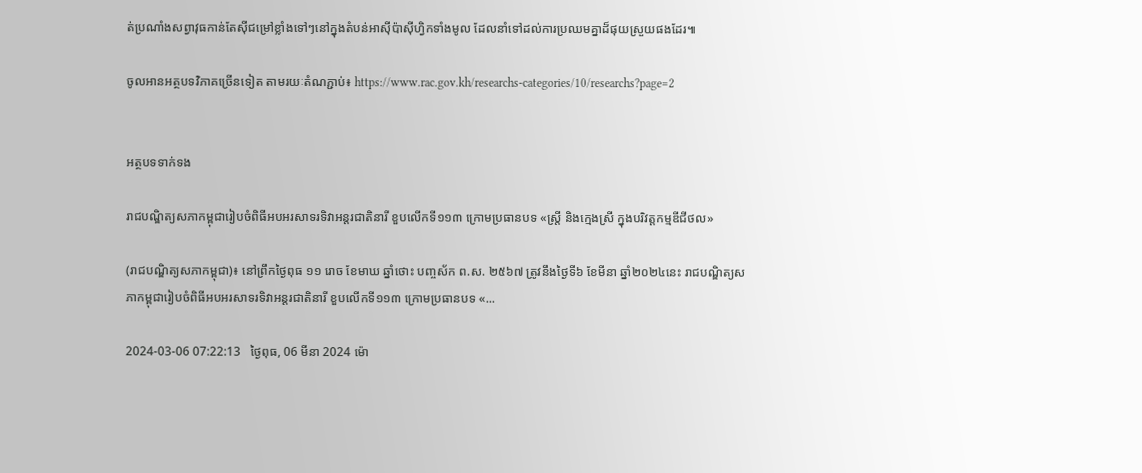ត់ប្រណាំងសព្វាវុធកាន់តែស៊ីជម្រៅខ្លាំងទៅៗនៅក្នុងតំបន់អាស៊ីប៉ាស៊ីហ្វិកទាំងមូល ដែលនាំទៅដល់ការប្រឈមគ្នាដ៏ផុយស្រួយផងដែរ៕

ចូលអានអត្ថបទវិភាគច្រើនទៀត តាមរយៈតំណភ្ជាប់៖ https://www.rac.gov.kh/researchs-categories/10/researchs?page=2


អត្ថបទទាក់ទង

រាជបណ្ឌិត្យសភាកម្ពុជារៀបចំពិធីអបអរសាទរទិវាអន្តរជាតិនារី ខួបលើកទី១១៣ ក្រោមប្រធានបទ «ស្ត្រី និងក្មេងស្រី ក្នុងបរិវត្តកម្មឌីជីថល»

(រាជបណ្ឌិត្យសភាកម្ពុជា)៖ នៅព្រឹកថ្ងៃពុធ ១១ រោច ខែមាឃ ឆ្នាំថោះ បញ្ចស័ក ព.ស. ២៥៦៧ ត្រូវនឹងថ្ងៃទី៦ ខែមីនា ឆ្នាំ២០២៤នេះ រាជបណ្ឌិត្យសភាកម្ពុជារៀបចំពិធីអបអរសាទរទិវាអន្តរជាតិនារី ខួបលើកទី១១៣ ក្រោមប្រធានបទ «...

2024-03-06 07:22:13   ថ្ងៃពុធ, 06 មីនា 2024 ម៉ោ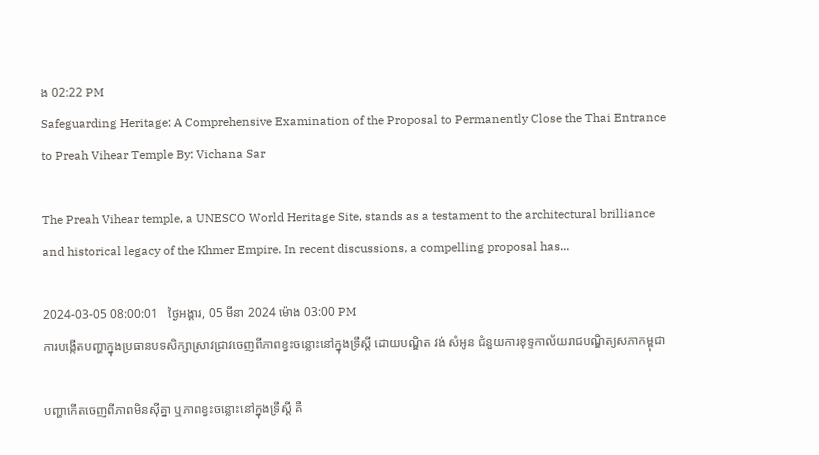ង 02:22 PM
Safeguarding Heritage: A Comprehensive Examination of the Proposal to Permanently Close the Thai Entrance to Preah Vihear Temple By: Vichana Sar

The Preah Vihear temple, a UNESCO World Heritage Site, stands as a testament to the architectural brilliance and historical legacy of the Khmer Empire. In recent discussions, a compelling proposal has...

2024-03-05 08:00:01   ថ្ងៃអង្គារ, 05 មីនា 2024 ម៉ោង 03:00 PM
ការបង្កើតបញ្ហាក្នុងប្រធានបទសិក្សាស្រាវជ្រាវចេញពីភាពខ្វះចន្លោះនៅក្នុងទ្រឹស្តី ដោយបណ្ឌិត វង់ សំអូន ជំនួយការខុទ្ទកាល័យរាជបណ្ឌិត្យសភាកម្ពុជា

បញ្ហាកើតចេញពីភាពមិនស៊ីគ្នា ឬភាពខ្វះចន្លោះនៅក្នុងទ្រឹស្តី គឺ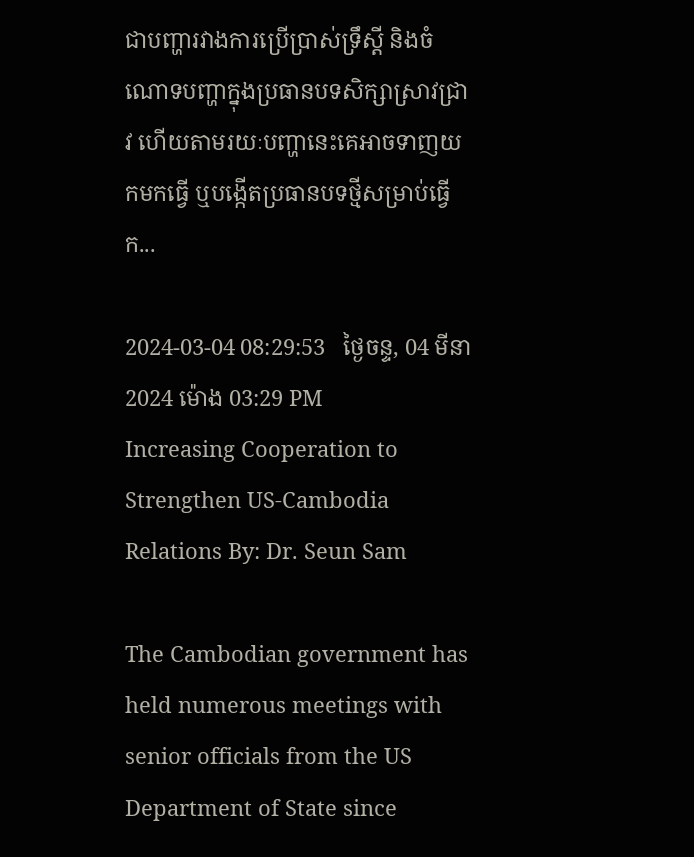ជាបញ្ហារវាងការប្រើប្រាស់ទ្រឹស្តី និងចំណោទបញ្ហាក្នុងប្រធានបទសិក្សាស្រាវជ្រាវ ហើយតាមរយៈបញ្ហានេះគេអាចទាញយកមកធ្វើ ឬបង្កើតប្រធានបទថ្មីសម្រាប់ធ្វើក...

2024-03-04 08:29:53   ថ្ងៃចន្ទ, 04 មីនា 2024 ម៉ោង 03:29 PM
Increasing Cooperation to Strengthen US-Cambodia Relations By: Dr. Seun Sam

The Cambodian government has held numerous meetings with senior officials from the US Department of State since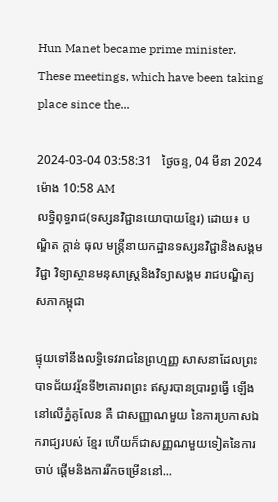Hun Manet became prime minister. These meetings, which have been taking place since the...

2024-03-04 03:58:31   ថ្ងៃចន្ទ, 04 មីនា 2024 ម៉ោង 10:58 AM
លទ្ធិពុទ្ធរាជ(ទស្សនវិជ្ជានយោបាយខ្មែរ) ដោយ៖ បណ្ឌិត ក្តាន់ ធុល មន្ត្រីនាយកដ្ឋានទស្សនវិជ្ជានិងសង្គមវិជ្ជា វិទ្យាស្ថានមនុសាស្ត្រនិងវិទ្យាសង្គម រាជបណ្ឌិត្យសភាកម្ពុជា

ផ្ទុយទៅនឹងលទ្ធិទេវរាជនៃព្រហ្មញ្ញ សាសនាដែលព្រះបាទជ័យវរ្ម័នទី២គោរពព្រះ ឥសូរបានប្រារព្ធធ្វើ ឡើងនៅលើភ្នំគូលែន គឺ ជាសញ្ញាណមួយ នៃការប្រកាសឯករាជ្យរបស់ ខ្មែរ ហើយក៏ជាសញ្ញណមួយទៀតនៃការចាប់ ផ្តើមនិងការរីកចម្រើននៅ...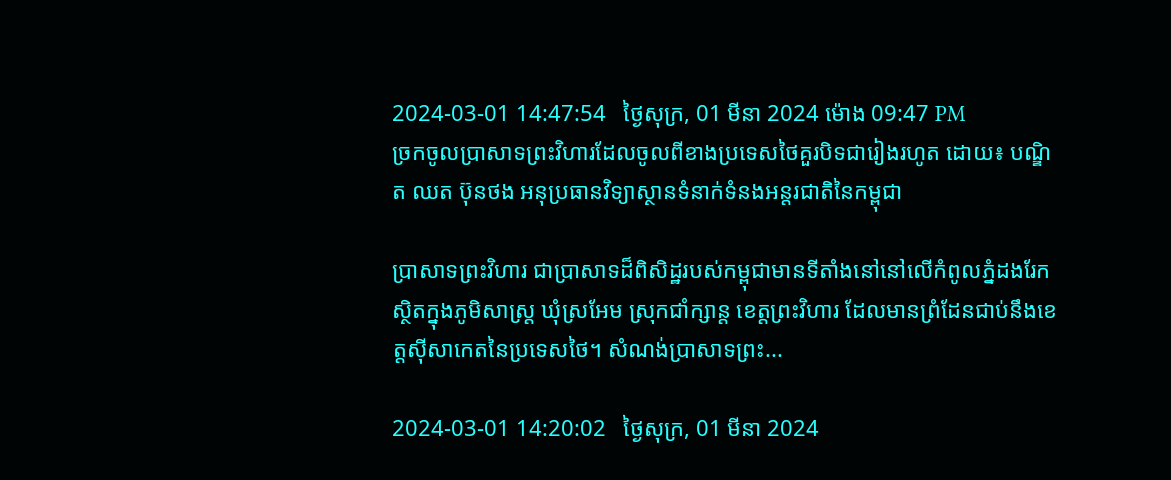2024-03-01 14:47:54   ថ្ងៃសុក្រ, 01 មីនា 2024 ម៉ោង 09:47 PM
ច្រកចូលប្រាសាទព្រះវិហារដែលចូលពីខាងប្រទេសថៃគួរបិទជារៀងរហូត ដោយ៖ បណ្ឌិត ឈត ប៊ុនថង អនុប្រធានវិទ្យាស្ថានទំនាក់ទំនងអន្តរជាតិនៃកម្ពុជា

ប្រាសាទព្រះវិហារ ជាប្រាសាទដ៏ពិសិដ្ឋរបស់កម្ពុជាមានទីតាំងនៅនៅលើកំពូលភ្នំដងរែក ស្ថិតក្នុងភូមិសាស្ត្រ ឃុំស្រអែម ស្រុកជាំក្សាន្ត ខេត្តព្រះវិហារ ដែលមានព្រំដែនជាប់នឹងខេត្តស៊ីសាកេតនៃប្រទេសថៃ។ សំណង់ប្រាសាទព្រះ...

2024-03-01 14:20:02   ថ្ងៃសុក្រ, 01 មីនា 2024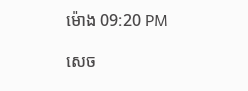ម៉ោង 09:20 PM

សេច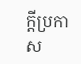ក្តីប្រកាស